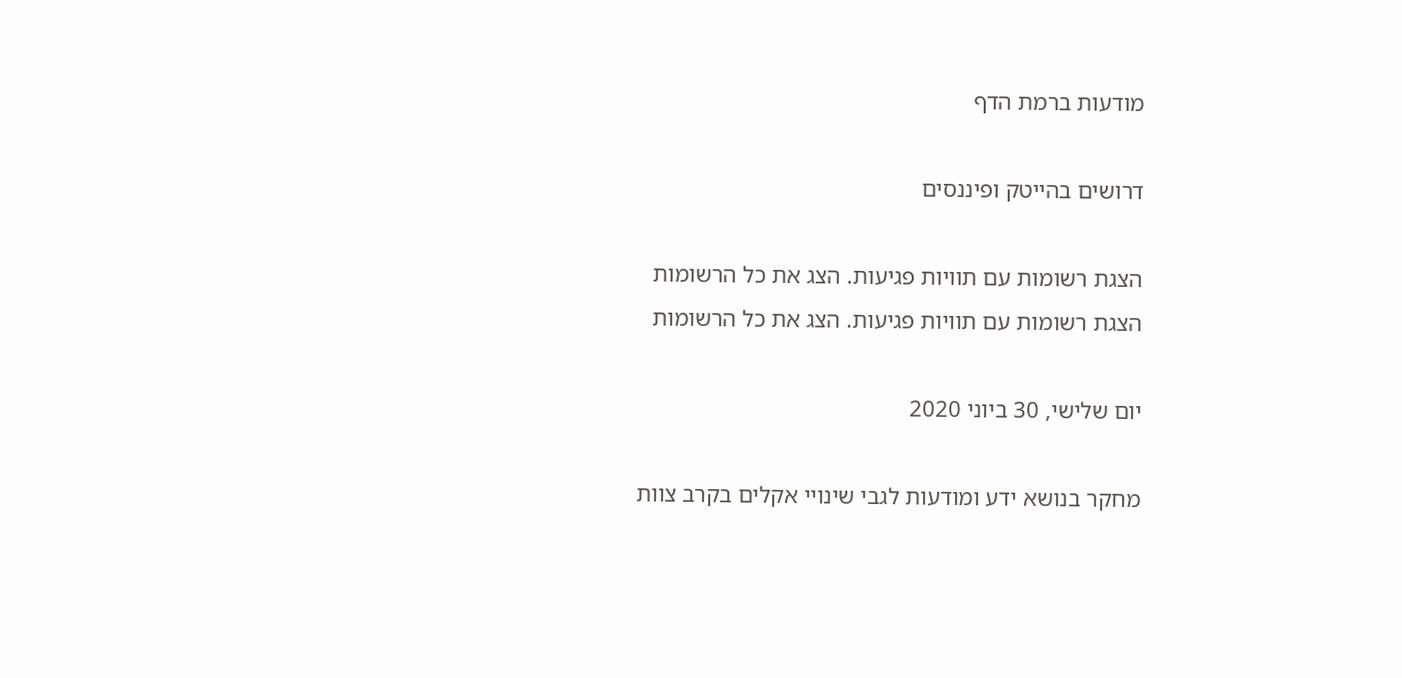מודעות ברמת הדף

דרושים בהייטק ופיננסים

הצגת רשומות עם תוויות פגיעות. הצג את כל הרשומות
הצגת רשומות עם תוויות פגיעות. הצג את כל הרשומות

יום שלישי, 30 ביוני 2020

מחקר בנושא ידע ומודעות לגבי שינויי אקלים בקרב צוות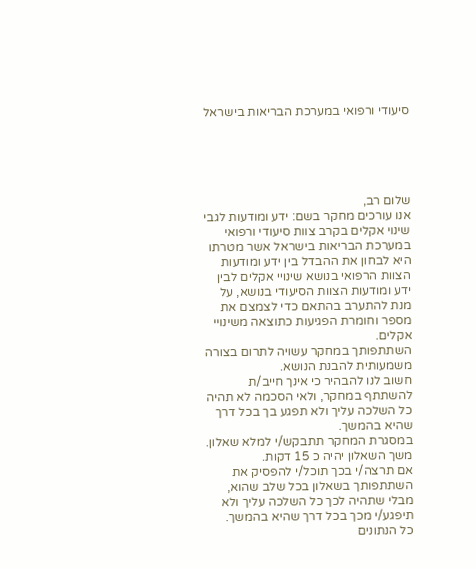סיעודי ורפואי במערכת הבריאות בישראל





שלום רב,
אנו עורכים מחקר בשם: ידע ומודעות לגבי שינוי אקלים בקרב צוות סיעודי ורפואי במערכת הבריאות בישראל אשר מטרתו היא לבחון את ההבדל בין ידע ומודעות הצוות הרפואי בנושא שינויי אקלים לבין ידע ומודעות הצוות הסיעודי בנושא, על מנת להתערב בהתאם כדי לצמצם את מספר וחומרת הפגיעות כתוצאה משינויי אקלים.
השתתפותך במחקר עשויה לתרום בצורה משמעותית להבנת הנושא.
חשוב לנו להבהיר כי אינך חייב/ת להשתתף במחקר, ולאי הסכמה לא תהיה כל השלכה עליך ולא תפגע בך בכל דרך שהיא בהמשך.
במסגרת המחקר תתבקש/י למלא שאלון. משך השאלון יהיה כ 15 דקות.
אם תרצה/י בכך תוכל/י להפסיק את השתתפותך בשאלון בכל שלב שהוא, מבלי שתהיה לכך כל השלכה עליך ולא תיפגע/י מכך בכל דרך שהיא בהמשך.
כל הנתונים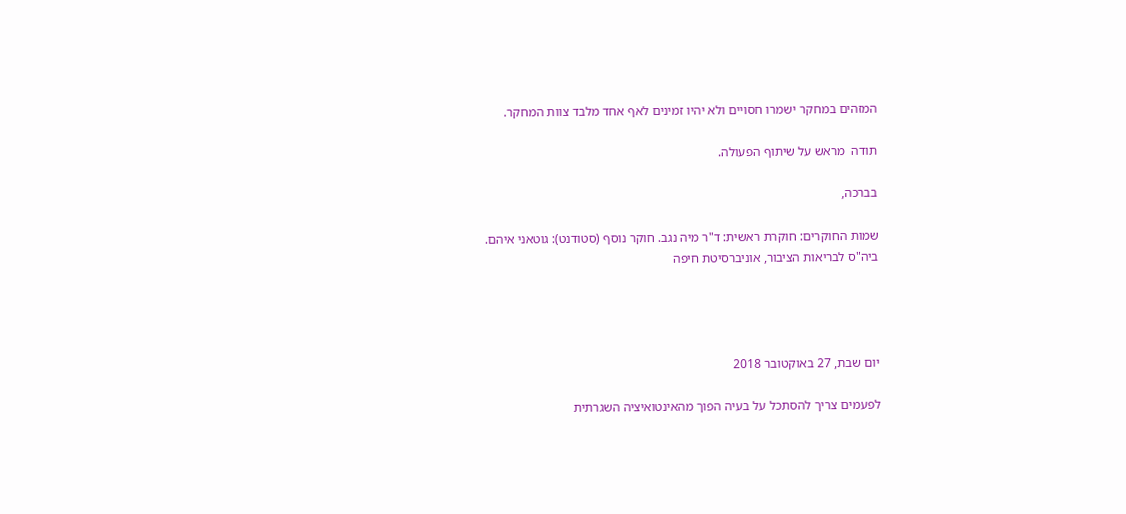המזהים במחקר ישמרו חסויים ולא יהיו זמינים לאף אחד מלבד צוות המחקר.

תודה  מראש על שיתוף הפעולה.

בברכה,

שמות החוקרים: חוקרת ראשית: ד"ר מיה נגב. חוקר נוסף (סטודנט): גוטאני איהם.
ביה"ס לבריאות הציבור, אוניברסיטת חיפה




יום שבת, 27 באוקטובר 2018

לפעמים צריך להסתכל על בעיה הפוך מהאינטואיציה השגרתית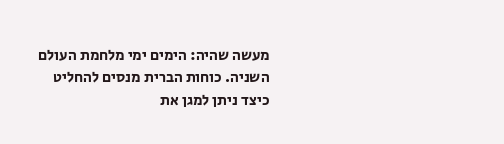מעשה שהיה: הימים ימי מלחמת העולם השניה. כוחות הברית מנסים להחליט כיצד ניתן למגן את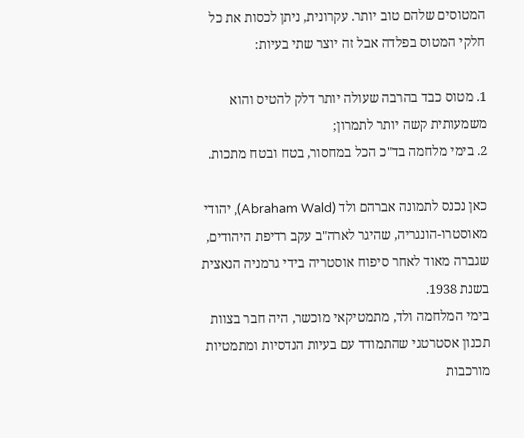המטוסים שלהם טוב יותר. עקרונית, ניתן לכסות את כל חלקי המטוס בפלדה אבל זה יוצר שתי בעיות:

1. מטוס כבד בהרבה שעולה יותר דלק להטיס והוא משמעותית קשה יותר לתמרון;
2. בימי מלחמה בד"כ הכל במחסור, בטח ובטח מתכות.

כאן נכנס לתמונה אברהם ולד (Abraham Wald), יהודי מאוסטרו-הונגריה, שהיגר לארה"ב עקב רדיפת היהודים, שגברה מאוד לאחר סיפוח אוסטריה בידי גרמניה הנאצית בשנת 1938.
בימי המלחמה ולד, מתמטיקאי מוכשר, היה חבר בצוות תכנון אסטרטגי שהתמודד עם בעיות הנדסיות ומתמטיות מורכבות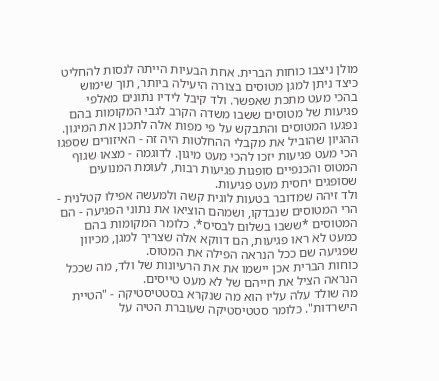מולן ניצבו כוחות הברית. אחת הבעיות הייתה לנסות להחליט כיצד ניתן למגן מטוסים בצורה היעילה ביותר, תוך שימוש בהכי מעט מתכת שאפשר. ולד קיבל לידיו נתונים מאלפי פגיעות של מטוסים ששבו משדה הקרב לגבי המקומות בהם נפגעו המטוסים והתבקש על פי מפות אלה לתכנן את המיגון. ההגיון שהוביל את מקבלי ההחלטות היה זה - האיזורים שספגו הכי מעט פגיעות יזכו להכי מעט מיגון. לדוגמה - מצאו שגוף המטוס והכנפיים סופגות פגיעות רבות, לעומת המנועים שסופגים יחסית מעט פגיעות.
ולד זיהה שמדובר בטעות לוגית קשה ולמעשה אפילו קטלנית - הרי המטוסים שנבדקו, ושמהם הוציאו את נתוני הפגיעה - הם המטוסים *ששבו בשלום לבסיס*. כלומר המקומות בהם כמעט לא ראו פגיעות, הם דווקא אלה שצריך למגן, מכיוון שפגיעה שם ככל הנראה הפילה את המטוס.
כוחות הברית אכן יישמו את את הרעיונות של ולד, מה שככל הנראה הציל את חייהם של לא מעט טייסים.
מה שולד עלה עליו הוא מה שנקרא בסטטיסטיקה - "הטיית הישרדות". כלומר סטטיסטיקה שעוברת הטיה על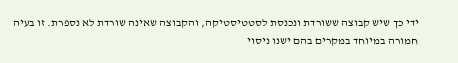ידי כך שיש קבוצה ששורדת ונכנסת לסטטיסטיקה, והקבוצה שאינה שורדת לא נספרת. זו בעיה חמורה במיוחד במקרים בהם ישנו ניסוי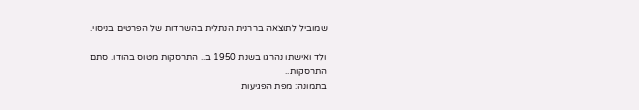שמוביל לתוצאה בררנית הנתלית בהשרדות של הפרטים בניסוי.

ולד ואישתו נהרגו בשנת 1950 ב.. התרסקות מטוס בהודו. סתם התרסקות..
בתמונה: מפת הפגיעות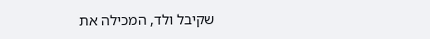שקיבל ולד, המכילה את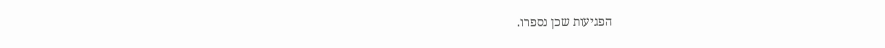הפגיעות שכן נספרו.